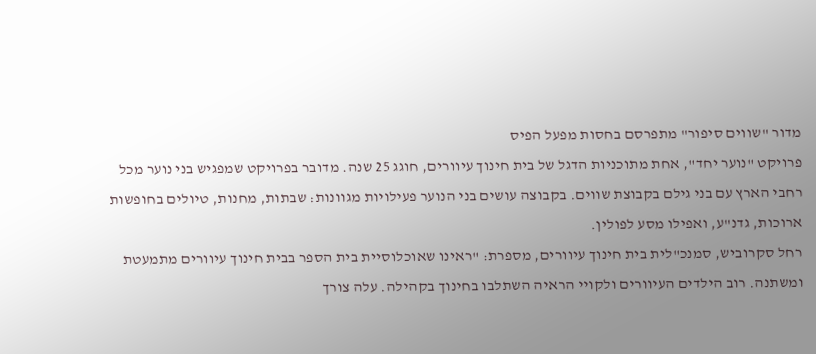מדור "שווים סיפור" מתפרסם בחסות מפעל הפיס
פרויקט "נוער יחד", אחת מתוכניות הדגל של בית חינוך עיוורים, חוגג 25 שנה. מדובר בפרויקט שמפגיש בני נוער מכל רחבי הארץ עם בני גילם בקבוצת שווים. בקבוצה עושים בני הנוער פעילויות מגוונות: שבתות, מחנות, טיולים בחופשות ארוכות, גדנ"ע, ואפילו מסע לפולין.
רחל סקרוביש, סמנכ"לית בית חינוך עיוורים, מספרת: "ראינו שאוכלוסיית בית הספר בבית חינוך עיוורים מתמעטת ומשתנה. רוב הילדים העיוורים ולקויי הראיה השתלבו בחינוך בקהילה. עלה צורך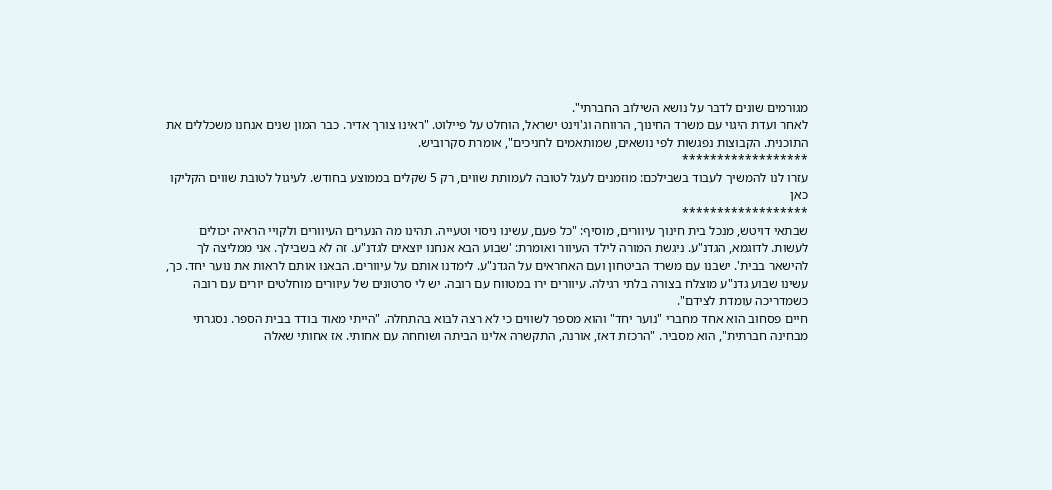מגורמים שונים לדבר על נושא השילוב החברתי".
לאחר ועדת היגוי עם משרד החינוך, הרווחה וג'וינט ישראל, הוחלט על פיילוט. "ראינו צורך אדיר. כבר המון שנים אנחנו משכללים את התוכנית. הקבוצות נפגשות לפי נושאים, שמותאמים לחניכים", אומרת סקרוביש.
******************
עזרו לנו להמשיך לעבוד בשבילכם: מוזמנים לעגל לטובה לעמותת שווים, רק 5 שקלים בממוצע בחודש. לעיגול לטובת שווים הקליקו כאן
******************
שבתאי דויטש, מנכל בית חינוך עיוורים, מוסיף: "כל פעם, עשינו ניסוי וטעייה. תהינו מה הנערים העיוורים ולקויי הראיה יכולים לעשות. לדוגמא, הגדנ"ע. ניגשת המורה לילד העיוור ואומרת: 'שבוע הבא אנחנו יוצאים לגדנ"ע. זה לא בשבילך. אני ממליצה לך להישאר בבית'. ישבנו עם משרד הביטחון ועם האחראים על הגדנ"ע. לימדנו אותם על עיוורים. הבאנו אותם לראות את נוער יחד. כך, עשינו שבוע גדנ"ע מוצלח בצורה בלתי רגילה. עיוורים ירו במטווח עם רובה. יש לי סרטונים של עיוורים מוחלטים יורים עם רובה כשמדריכה עומדת לצידם".
חיים פסחוב הוא אחד מחברי "נוער יחד" והוא מספר לשווים כי לא רצה לבוא בהתחלה. "הייתי מאוד בודד בבית הספר. נסגרתי מבחינה חברתית", הוא מסביר. "הרכזת דאז, אורנה, התקשרה אלינו הביתה ושוחחה עם אחותי. אז אחותי שאלה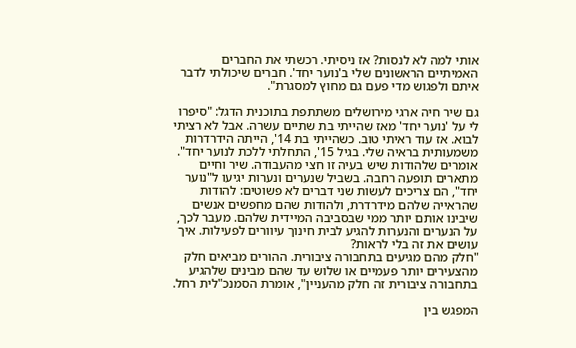אותי למה לא לנסות? אז ניסיתי. רכשתי את החברים האמיתיים הראשונים שלי ב'נוער יחד'. חברים שיכולתי לדבר איתם ולפגוש מדי פעם גם מחוץ למסגרת".

גם שיר חיה ארגי מירושלים משתתפת בתוכנית הדגל: "סיפרו לי על 'נוער יחד' מאז שהייתי בת שתיים עשרה. אבל לא רציתי לבוא. אז עוד ראיתי טוב. כשהייתי בת 14', הייתה הידרדרות משמעותית בראיה שלי. בגיל 15', התחלתי ללכת לנוער יחד".
אומרים שלהודות שיש בעיה זו חצי מהעבודה. שיר וחיים מתארים תופעה רחבה. בשביל שנערים ונערות יגיעו ל"נוער יחד", הם צריכים לעשות שני דברים לא פשוטים: להודות שהראייה שלהם מידרדרת, ולהודות שהם מחפשים אנשים שיבינו אותם יותר ממי שבסביבה המיידית שלהם. מעבר לכך, על הנערים והנערות להגיע לבית חינוך עיוורים לפעילות. איך עושים את זה בלי לראות?
"חלק מהם מגיעים בתחבורה ציבורית. ההורים מביאים חלק מהצעירים יותר פעמיים או שלוש עד שהם מבינים שלהגיע בתחבורה ציבורית זה חלק מהעניין", אומרת הסמנכ"לית רחל.

המפגש בין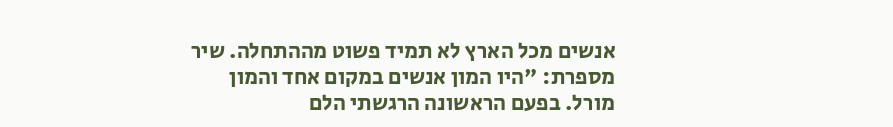אנשים מכל הארץ לא תמיד פשוט מההתחלה. שיר מספרת: "היו המון אנשים במקום אחד והמון מורל. בפעם הראשונה הרגשתי הלם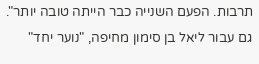תרבות. הפעם השנייה כבר הייתה טובה יותר".
גם עבור ליאל בן סימון מחיפה, "נוער יחד"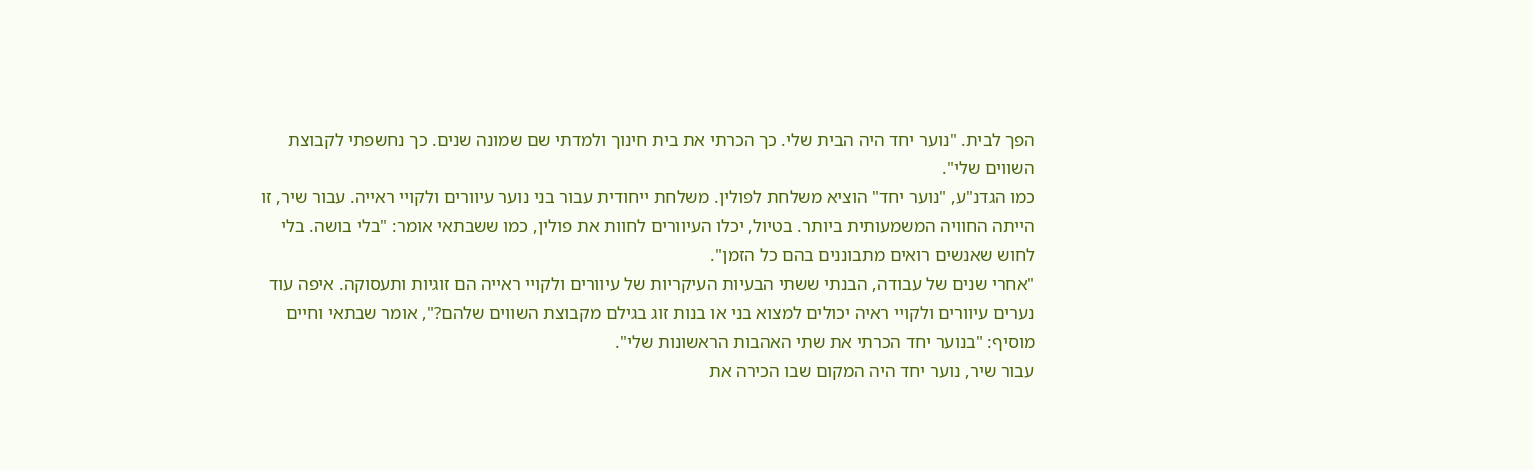הפך לבית. "נוער יחד היה הבית שלי. כך הכרתי את בית חינוך ולמדתי שם שמונה שנים. כך נחשפתי לקבוצת השווים שלי".
כמו הגדנ"ע, "נוער יחד" הוציא משלחת לפולין. משלחת ייחודית עבור בני נוער עיוורים ולקויי ראייה. עבור שיר, זו הייתה החוויה המשמעותית ביותר. בטיול, יכלו העיוורים לחוות את פולין, כמו ששבתאי אומר: "בלי בושה. בלי לחוש שאנשים רואים מתבוננים בהם כל הזמן".
"אחרי שנים של עבודה, הבנתי ששתי הבעיות העיקריות של עיוורים ולקויי ראייה הם זוגיות ותעסוקה. איפה עוד נערים עיוורים ולקויי ראיה יכולים למצוא בני או בנות זוג בגילם מקבוצת השווים שלהם?", אומר שבתאי וחיים מוסיף: "בנוער יחד הכרתי את שתי האהבות הראשונות שלי".
עבור שיר, נוער יחד היה המקום שבו הכירה את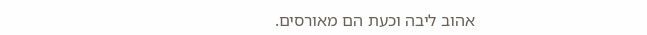אהוב ליבה וכעת הם מאורסים.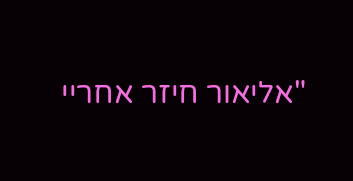"אליאור חיזר אחריי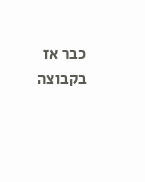כבר אז בקבוצה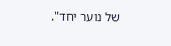של נוער יחד".